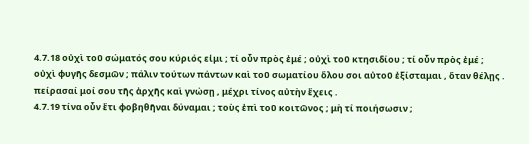4.7.18 οὐχὶ τοῦ σώματός σου κύριός εἰμι ; τί οὖν πρὸς ἐμέ ; οὐχὶ τοῦ κτησιδίου ; τί οὖν πρὸς ἐμέ ; οὐχὶ φυγῆς δεσμῶν ; πάλιν τούτων πάντων καὶ τοῦ σωματίου ὅλου σοι αὐτοῦ ἐξίσταμαι , ὅταν θέλῃς . πείρασαί μοί σου τῆς ἀρχῆς καὶ γνώσῃ , μέχρι τίνος αὐτὴν ἔχεις .
4.7.19 τίνα οὖν ἔτι φοβηθῆναι δύναμαι ; τοὺς ἐπὶ τοῦ κοιτῶνος ; μὴ τί ποιήσωσιν ;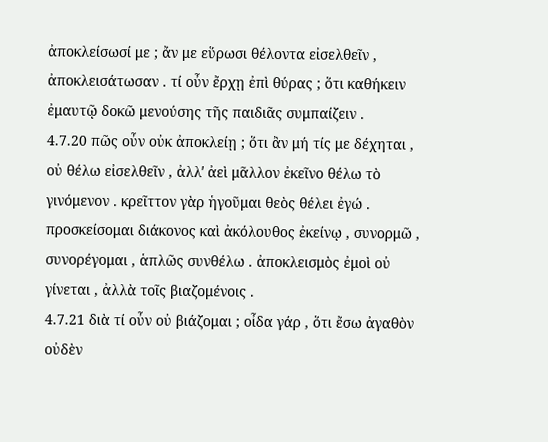ἀποκλείσωσί με ; ἄν με εὕρωσι θέλοντα εἰσελθεῖν , ἀποκλεισάτωσαν . τί οὖν ἔρχῃ ἐπὶ θύρας ; ὅτι καθήκειν ἐμαυτῷ δοκῶ μενούσης τῆς παιδιᾶς συμπαίζειν .
4.7.20 πῶς οὖν οὐκ ἀποκλείῃ ; ὅτι ἂν μή τίς με δέχηται , οὐ θέλω εἰσελθεῖν , ἀλλʹ ἀεὶ μᾶλλον ἐκεῖνο θέλω τὸ γινόμενον . κρεῖττον γὰρ ἡγοῦμαι θεὸς θέλει ἐγώ . προσκείσομαι διάκονος καὶ ἀκόλουθος ἐκείνῳ , συνορμῶ , συνορέγομαι , ἁπλῶς συνθέλω . ἀποκλεισμὸς ἐμοὶ οὐ γίνεται , ἀλλὰ τοῖς βιαζομένοις .
4.7.21 διὰ τί οὖν οὐ βιάζομαι ; οἶδα γάρ , ὅτι ἔσω ἀγαθὸν οὐδὲν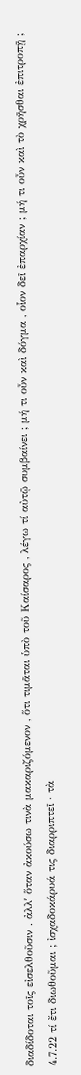διαδίδοται τοῖς εἰσελθοῦσιν . ἀλλʹ ὅταν ἀκούσω τινὰ μακαριζόμενον , ὅτι τιμᾶται ὑπὸ τοῦ Καίσαρος , λέγω τί αὐτῷ συμβαίνει ; μή τι οὖν καὶ δόγμα , οἷον δεῖ ἐπαρχίαν ; μή τι οὖν καὶ τὸ χρῆσθαι ἐπιτροπῇ ;
4.7.22 τί ἔτι διωθοῦμαι ; ἰσχαδοκάρυά τις διαρριπτεῖ · τὰ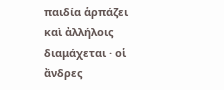παιδία ἁρπάζει καὶ ἀλλήλοις διαμάχεται · οἱ ἄνδρες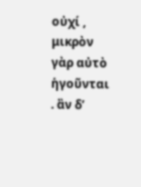οὐχί , μικρὸν γὰρ αὐτὸ ἡγοῦνται . ἂν δʹ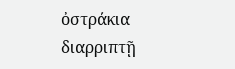ὀστράκια διαρριπτῇ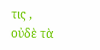τις , οὐδὲ τὰ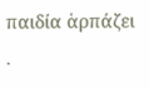παιδία ἁρπάζει .